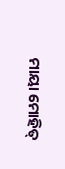ମାୟା ମୋହିତ୍‌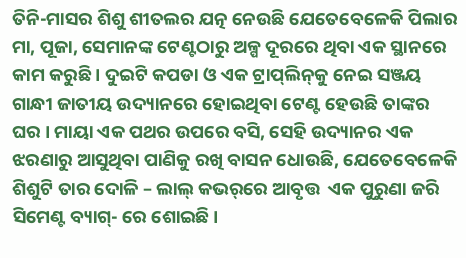ତିନି-ମାସର ଶିଶୁ ଶୀତଲର ଯତ୍ନ ନେଉଛି ଯେତେବେଳେକି ପିଲାର ମା, ପୂଜା, ସେମାନଙ୍କ ଟେଣ୍ଟଠାରୁ ଅଳ୍ପ ଦୂରରେ ଥିବା ଏକ ସ୍ଥାନରେ କାମ କରୁଛି । ଦୁଇଟି କପଡା ଓ ଏକ ଟ୍ରାପ୍‌ଲିନ୍‌କୁ ନେଇ ସଞ୍ଜୟ ଗାନ୍ଧୀ ଜାତୀୟ ଉଦ୍ୟାନରେ ହୋଇଥିବା ଟେଣ୍ଟ ହେଉଛି ତାଙ୍କର ଘର । ମାୟା ଏକ ପଥର ଉପରେ ବସି, ସେହି ଉଦ୍ୟାନର ଏକ ଝରଣାରୁ ଆସୁଥିବା ପାଣିକୁ ରଖି ବାସନ ଧୋଉଛି, ଯେତେବେଳେକି ଶିଶୁଟି ତାର ଦୋଳି – ଲାଲ୍‌ କଭର୍‌ରେ ଆବୃତ୍ତ  ଏକ ପୁରୁଣା ଜରି ସିମେଣ୍ଟ ବ୍ୟାଗ୍‌- ରେ ଶୋଇଛି ।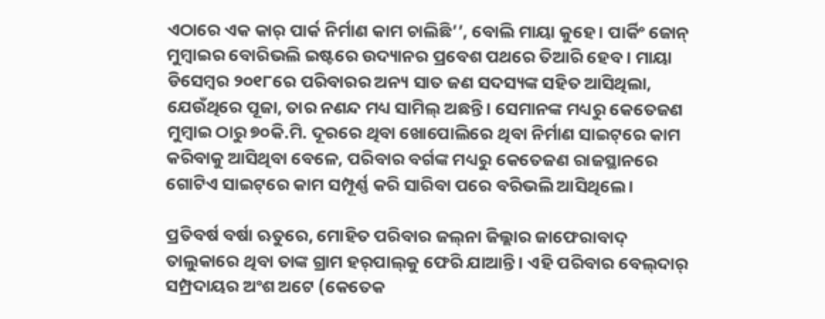ଏଠାରେ ଏକ କାର୍‌ ପାର୍କ ନିର୍ମାଣ କାମ ଚାଲିଛି’’, ବୋଲି ମାୟା କୁହେ । ପାର୍କିଂ ଜୋନ୍‌ ମୁମ୍ବାଇର ବୋରିଭଲି ଇଷ୍ଟରେ ଉଦ୍ୟାନର ପ୍ରବେଶ ପଥରେ ତିଆରି ହେବ । ମାୟା ଡିସେମ୍ବର ୨୦୧୮ରେ ପରିବାରର ଅନ୍ୟ ସାତ ଜଣ ସଦସ୍ୟଙ୍କ ସହିତ ଆସିଥିଲା, ଯେଉଁଥିରେ ପୂଜା, ତାର ନଣନ୍ଦ ମଧ୍ୟ ସାମିଲ୍‌ ଅଛନ୍ତି । ସେମାନଙ୍କ ମଧ୍ୟରୁ କେତେଜଣ ମୁମ୍ବାଇ ଠାରୁ ୭୦କି.ମି. ଦୂରରେ ଥିବା ଖୋପୋଲିରେ ଥିବା ନିର୍ମାଣ ସାଇଟ୍‌ରେ କାମ କରିବାକୁ ଆସିଥିବା ବେଳେ, ପରିବାର ବର୍ଗଙ୍କ ମଧ୍ୟରୁ କେତେଜଣ ରାଜସ୍ଥାନରେ ଗୋଟିଏ ସାଇଟ୍‌ରେ କାମ ସମ୍ପୂର୍ଣ୍ଣ କରି ସାରିବା ପରେ ବରିଭଲି ଆସିଥିଲେ ।

ପ୍ରତିବର୍ଷ ବର୍ଷା ଋତୁରେ, ମୋହିତ ପରିବାର ଜଲ୍‌ନା ଜିଲ୍ଲାର ଜାଫେରାବାଦ୍‌ ତାଲୁକାରେ ଥିବା ତାଙ୍କ ଗ୍ରାମ ହର୍‌ପାଲ୍‌କୁ ଫେରି ଯାଆନ୍ତି । ଏହି ପରିବାର ବେଲ୍‌ଦାର୍‌ ସମ୍ପ୍ରଦାୟର ଅଂଶ ଅଟେ (କେତେକ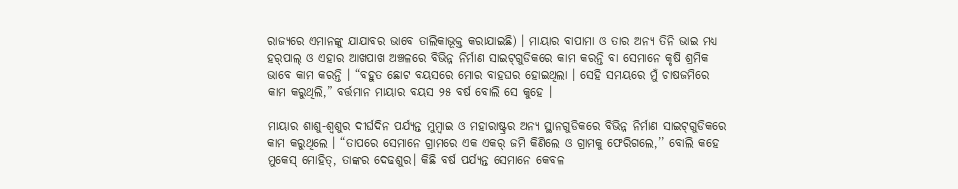ରାଜ୍ୟରେ ଏମାନଙ୍କୁ ଯାଯାବର ଭାବେ ତାଲିକାଭୂକ୍ତ କରାଯାଇଛି) । ମାୟାର ବାପାମା ଓ ତାର ଅନ୍ୟ ତିନି ଭାଇ ମଧ୍ୟ ହର୍‌ପାଲ୍‌ ଓ ଏହାର ଆଖପାଖ ଅଞ୍ଚଳରେ ବିଭିନ୍ନ ନିର୍ମାଣ ସାଇଟ୍‌ଗୁଡିକରେ କାମ କରନ୍ତି ବା ସେମାନେ କୃଷି ଶ୍ରମିକ ଭାବେ କାମ କରନ୍ତି । “ବହୁତ ଛୋଟ ବୟସରେ ମୋର ବାହଘର ହୋଇଥିଲା । ସେହି ସମୟରେ ମୁଁ ଚାଷଜମିରେ କାମ କରୁଥିଲି,” ବର୍ତ୍ତମାନ ମାୟାର ବୟସ ୨୫ ବର୍ଷ ବୋଲି ସେ କୁହେ ।

ମାୟାର ଶାଶୁ-ଶ୍ୱଶୁର ଦୀର୍ଘଦିନ ପର୍ଯ୍ୟନ୍ତ ମୁମ୍ବାଇ ଓ ମହାରାଷ୍ଟ୍ରର ଅନ୍ୟ ସ୍ଥାନଗୁଡିକରେ ବିଭିନ୍ନ ନିର୍ମାଣ ସାଇଟ୍‌ଗୁଡିକରେ କାମ କରୁଥିଲେ । “ତାପରେ ସେମାନେ ଗ୍ରାମରେ ଏକ ଏକର୍‌ ଜମି କିଣିଲେ ଓ ଗ୍ରାମକୁ ଫେରିଗଲେ,’’ ବୋଲି କହେ ମୁକେସ୍‌ ମୋହିତ୍‌, ତାଙ୍କର ଦେଢଶୁର। କିଛି ବର୍ଷ ପର୍ଯ୍ୟନ୍ତ ସେମାନେ କେବଳ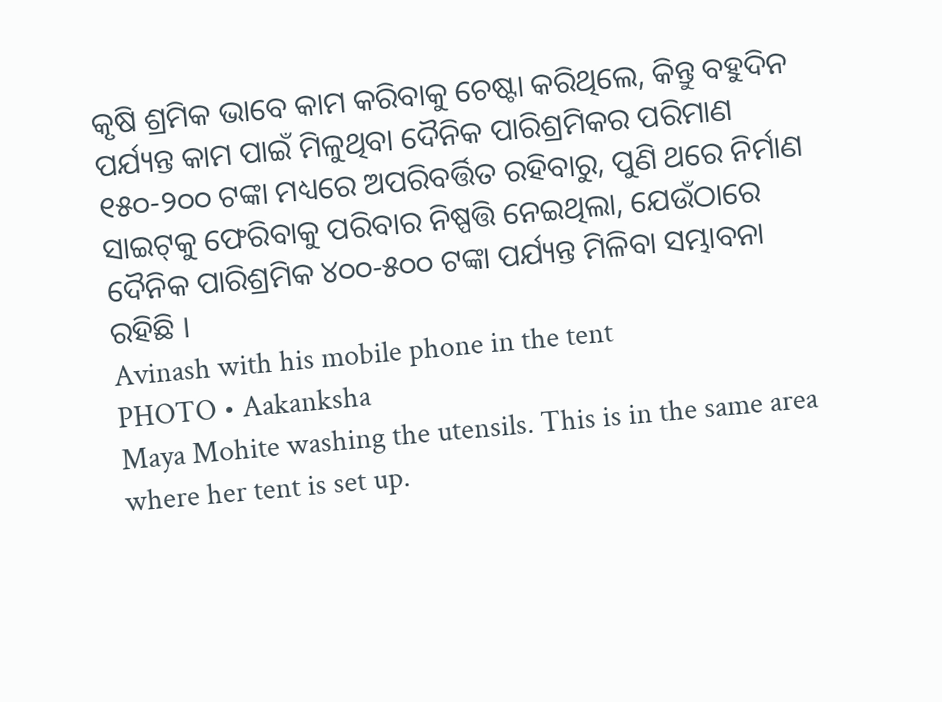କୃଷି ଶ୍ରମିକ ଭାବେ କାମ କରିବାକୁ ଚେଷ୍ଟା କରିଥିଲେ, କିନ୍ତୁ ବହୁଦିନ ପର୍ଯ୍ୟନ୍ତ କାମ ପାଇଁ ମିଳୁଥିବା ଦୈନିକ ପାରିଶ୍ରମିକର ପରିମାଣ ୧୫୦-୨୦୦ ଟଙ୍କା ମଧ୍ୟରେ ଅପରିବର୍ତ୍ତିତ ରହିବାରୁ, ପୁଣି ଥରେ ନିର୍ମାଣ ସାଇଟ୍‌କୁ ଫେରିବାକୁ ପରିବାର ନିଷ୍ପତ୍ତି ନେଇଥିଲା, ଯେଉଁଠାରେ ଦୈନିକ ପାରିଶ୍ରମିକ ୪୦୦-୫୦୦ ଟଙ୍କା ପର୍ଯ୍ୟନ୍ତ ମିଳିବା ସମ୍ଭାବନା ରହିଛି ।
Avinash with his mobile phone in the tent
PHOTO • Aakanksha
Maya Mohite washing the utensils. This is in the same area where her tent is set up.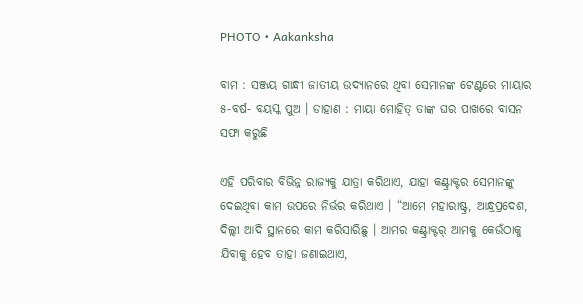PHOTO • Aakanksha

ବାମ : ସଞ୍ଜୟ ଗାନ୍ଧୀ ଜାତୀୟ ଉଦ୍ୟାନରେ ଥିବା ସେମାନଙ୍କ ଟେଣ୍ଟରେ ମାୟାର ୫-ବର୍ଷ- ବୟସ୍କ ପୁଅ । ଡାହାଣ : ମାୟା ମୋହିତ୍‌ ତାଙ୍କ ଘର ପାଖରେ ବାସନ ସଫା କରୁଛି

ଏହି ପରିବାର ବିଭିନ୍ନ ରାଜ୍ୟକୁ ଯାତ୍ରା କରିଥାଏ, ଯାହା କଣ୍ଟ୍ରାକ୍ଟର ସେମାନଙ୍କୁ ଦେଇଥିବା କାମ ଉପରେ ନିର୍ଭର କରିଥାଏ । “ଆମେ ମହାରାଷ୍ଟ୍ର, ଆନ୍ଧ୍ରପ୍ରଦେଶ, ଦିଲ୍ଲୀ ଆଦି ସ୍ଥାନରେ କାମ କରିସାରିଛୁ । ଆମର କଣ୍ଟ୍ରାକ୍ଟର୍‌ ଆମକୁ କେଉଁଠାକୁ ଯିବାକୁ ହେବ ତାହା ଜଣାଇଥାଏ,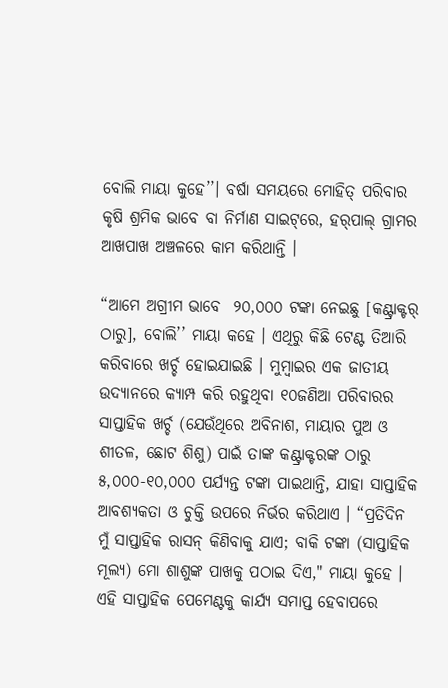ବୋଲି ମାୟା କୁହେ’’। ବର୍ଷା ସମୟରେ ମୋହିତ୍‌ ପରିବାର କୃଷି ଶ୍ରମିକ ଭାବେ ବା ନିର୍ମାଣ ସାଇଟ୍‌ରେ, ହର୍‌ପାଲ୍‌ ଗ୍ରାମର ଆଖପାଖ ଅଞ୍ଚଳରେ କାମ କରିଥାନ୍ତି ।

“ଆମେ ଅଗ୍ରୀମ ଭାବେ  ୨୦,୦୦୦ ଟଙ୍କା ନେଇଛୁ [କଣ୍ଟ୍ରାକ୍ଟର୍‌ ଠାରୁ], ବୋଲି’’ ମାୟା କହେ । ଏଥିରୁ କିଛି ଟେଣ୍ଟ ତିଆରି କରିବାରେ ଖର୍ଚ୍ଚ ହୋଇଯାଇଛି । ମୁମ୍ବାଇର ଏକ ଜାତୀୟ ଉଦ୍ୟାନରେ କ୍ୟାମ୍ପ କରି ରହୁଥିବା ୧୦ଜଣିଆ ପରିବାରର ସାପ୍ତାହିକ ଖର୍ଚ୍ଚ (ଯେଉଁଥିରେ ଅବିନାଶ, ମାୟାର ପୁଅ ଓ ଶୀତଳ, ଛୋଟ ଶିଶୁ) ପାଇଁ ତାଙ୍କ କଣ୍ଟ୍ରାକ୍ଟରଙ୍କ ଠାରୁ ୫,୦୦୦-୧୦,୦୦୦ ପର୍ଯ୍ୟନ୍ତ ଟଙ୍କା ପାଇଥାନ୍ତି, ଯାହା ସାପ୍ତାହିକ ଆବଶ୍ୟକତା ଓ ଚୁକ୍ତି ଉପରେ ନିର୍ଭର କରିଥାଏ । “ପ୍ରତିଦିନ ମୁଁ ସାପ୍ତାହିକ ରାସନ୍‌ କିଣିବାକୁ ଯାଏ; ବାକି ଟଙ୍କା (ସାପ୍ତାହିକ ମୂଲ୍ୟ) ମୋ ଶାଶୁଙ୍କ ପାଖକୁ ପଠାଇ ଦିଏ," ମାୟା କୁହେ । ଏହି ସାପ୍ତାହିକ ପେମେଣ୍ଟକୁ କାର୍ଯ୍ୟ ସମାପ୍ତ ହେବାପରେ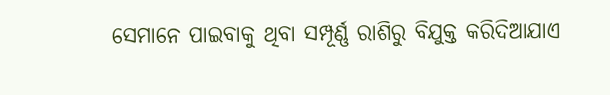ସେମାନେ ପାଇବାକୁ ଥିବା ସମ୍ପୂର୍ଣ୍ଣ ରାଶିରୁ ବିଯୁକ୍ତ କରିଦିଆଯାଏ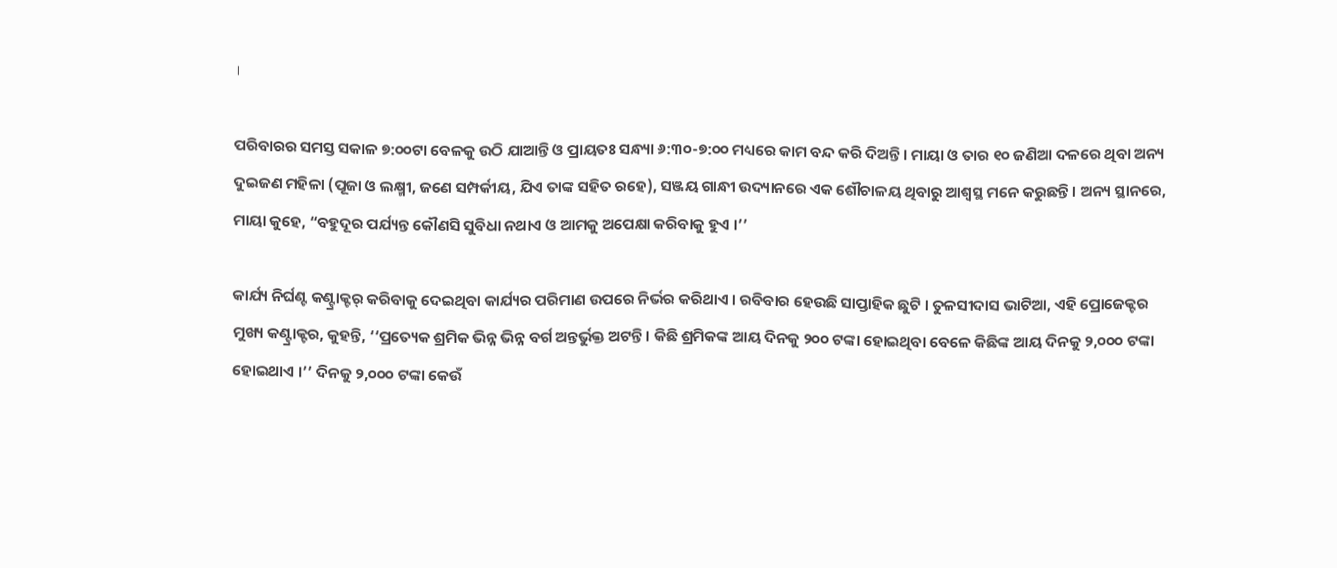।

ପରିବାରର ସମସ୍ତ ସକାଳ ୭:୦୦ଟା ବେଳକୁ ଉଠି ଯାଆନ୍ତି ଓ ପ୍ରାୟତଃ ସନ୍ଧ୍ୟା ୬:୩୦-୭:୦୦ ମଧ୍ୟରେ କାମ ବନ୍ଦ କରି ଦିଅନ୍ତି । ମାୟା ଓ ତାର ୧୦ ଜଣିଆ ଦଳରେ ଥିବା ଅନ୍ୟ ଦୁଇଜଣ ମହିଳା (ପୂଜା ଓ ଲକ୍ଷ୍ମୀ, ଜଣେ ସମ୍ପର୍କୀୟ, ଯିଏ ତାଙ୍କ ସହିତ ରହେ), ସଞ୍ଜୟ ଗାନ୍ଧୀ ଉଦ୍ୟାନରେ ଏକ ଶୌଚାଳୟ ଥିବାରୁ ଆଶ୍ୱସ୍ଥ ମନେ କରୁଛନ୍ତି । ଅନ୍ୟ ସ୍ଥାନରେ, ମାୟା କୁହେ, “ବହୁଦୂର ପର୍ଯ୍ୟନ୍ତ କୌଣସି ସୁବିଧା ନଥାଏ ଓ ଆମକୁ ଅପେକ୍ଷା କରିବାକୁ ହୁଏ ।’’

କାର୍ଯ୍ୟ ନିର୍ଘଣ୍ଟ କଣ୍ଟ୍ରାକ୍ଟର୍‌ କରିବାକୁ ଦେଇଥିବା କାର୍ଯ୍ୟର ପରିମାଣ ଉପରେ ନିର୍ଭର କରିଥାଏ । ରବିବାର ହେଉଛି ସାପ୍ତାହିକ ଛୁଟି । ତୁଳସୀଦାସ ଭାଟିଆ, ଏହି ପ୍ରୋଜେକ୍ଟର ମୁଖ୍ୟ କଣ୍ଟ୍ରାକ୍ଟର, କୁହନ୍ତି, ‘‘ପ୍ରତ୍ୟେକ ଶ୍ରମିକ ଭିନ୍ନ ଭିନ୍ନ ବର୍ଗ ଅନ୍ତର୍ଭୁକ୍ତ ଅଟନ୍ତି । କିଛି ଶ୍ରମିକଙ୍କ ଆୟ ଦିନକୁ ୨୦୦ ଟଙ୍କା ହୋଇଥିବା ବେଳେ କିଛିଙ୍କ ଆୟ ଦିନକୁ ୨,୦୦୦ ଟଙ୍କା ହୋଇଥାଏ ।’’ ଦିନକୁ ୨,୦୦୦ ଟଙ୍କା କେଉଁ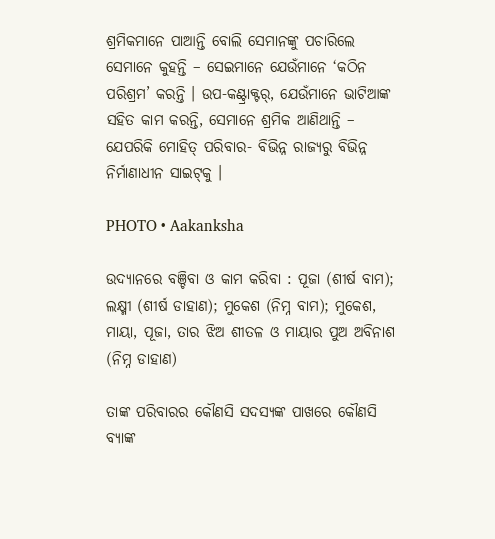ଶ୍ରମିକମାନେ ପାଆନ୍ତି ବୋଲି ସେମାନଙ୍କୁ ପଚାରିଲେ ସେମାନେ କୁହନ୍ତି – ସେଇମାନେ ଯେଉଁମାନେ ‘କଠିନ ପରିଶ୍ରମ’ କରନ୍ତି । ଉପ-କଣ୍ଟ୍ରାକ୍ଟର୍‌, ଯେଉଁମାନେ ଭାଟିଆଙ୍କ ସହିତ କାମ କରନ୍ତି, ସେମାନେ ଶ୍ରମିକ ଆଣିଥାନ୍ତି – ଯେପରିକି ମୋହିତ୍‌ ପରିବାର- ବିଭିନ୍ନ ରାଜ୍ୟରୁ ବିଭିନ୍ନ ନିର୍ମାଣାଧୀନ ସାଇଟ୍‌କୁ ।

PHOTO • Aakanksha

ଉଦ୍ୟାନରେ ବଞ୍ଚିବା ଓ କାମ କରିବା : ପୂଜା (ଶୀର୍ଷ ବାମ); ଲକ୍ଷ୍ମୀ (ଶୀର୍ଷ ଡାହାଣ); ମୁକେଶ (ନିମ୍ନ ବାମ); ମୁକେଶ, ମାୟା, ପୂଜା, ତାର ଝିଅ ଶୀତଳ ଓ ମାୟାର ପୁଅ ଅବିନାଶ (ନିମ୍ନ ଡାହାଣ)

ତାଙ୍କ ପରିବାରର କୌଣସି ସଦସ୍ୟଙ୍କ ପାଖରେ କୌଣସି ବ୍ୟାଙ୍କ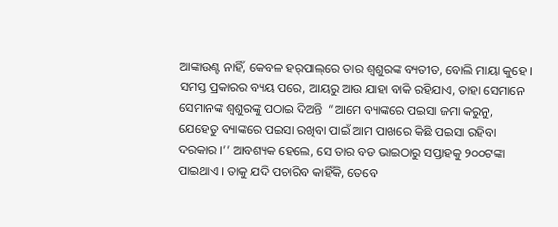ଆଙ୍କାଉଣ୍ଟ ନାହିଁ, କେବଳ ହର୍‌ପାଲ୍‌ରେ ତାର ଶ୍ୱଶୁରଙ୍କ ବ୍ୟତୀତ, ବୋଲି ମାୟା କୁହେ । ସମସ୍ତ ପ୍ରକାରର ବ୍ୟୟ ପରେ, ଆୟରୁ ଆଉ ଯାହା ବାକି ରହିଯାଏ, ତାହା ସେମାନେ ସେମାନଙ୍କ ଶ୍ୱଶୁରଙ୍କୁ ପଠାଇ ଦିଅନ୍ତି  “ଆମେ ବ୍ୟାଙ୍କରେ ପଇସା ଜମା କରୁନୁ, ଯେହେତୁ ବ୍ୟାଙ୍କରେ ପଇସା ରଖିବା ପାଇଁ ଆମ ପାଖରେ କିଛି ପଇସା ରହିବା ଦରକାର ।’’ ଆବଶ୍ୟକ ହେଲେ, ସେ ତାର ବଡ ଭାଇଠାରୁ ସପ୍ତାହକୁ ୨୦୦ଟଙ୍କା ପାଇଥାଏ । ତାକୁ ଯଦି ପଚାରିବ କାହିଁକି, ତେବେ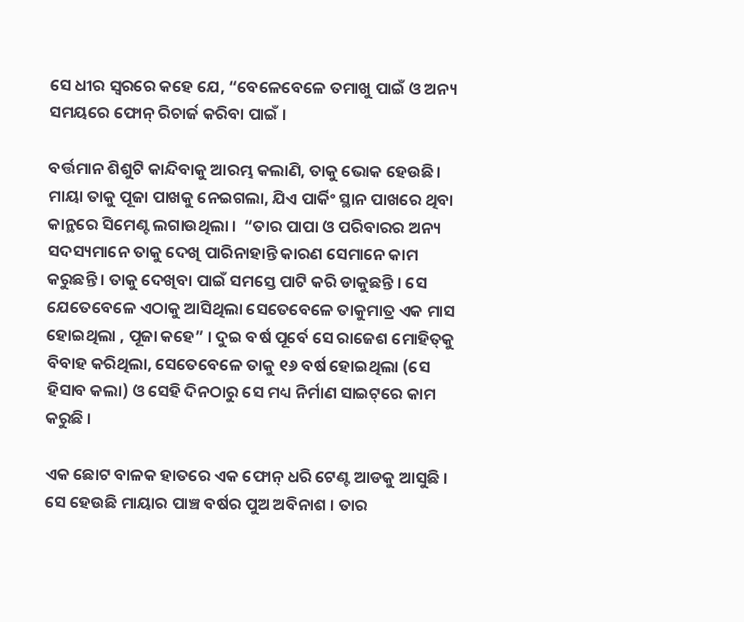ସେ ଧୀର ସ୍ୱରରେ କହେ ଯେ, “ବେଳେବେଳେ ତମାଖୁ ପାଇଁ ଓ ଅନ୍ୟ ସମୟରେ ଫୋନ୍‌ ରିଚାର୍ଜ କରିବା ପାଇଁ ।

ବର୍ତ୍ତମାନ ଶିଶୁଟି କାନ୍ଦିବାକୁ ଆରମ୍ଭ କଲାଣି, ତାକୁ ଭୋକ ହେଉଛି । ମାୟା ତାକୁ ପୂଜା ପାଖକୁ ନେଇଗଲା, ଯିଏ ପାର୍କିଂ ସ୍ଥାନ ପାଖରେ ଥିବା କାନ୍ଥରେ ସିମେଣ୍ଟ ଲଗାଉଥିଲା ।  “ତାର ପାପା ଓ ପରିବାରର ଅନ୍ୟ ସଦସ୍ୟମାନେ ତାକୁ ଦେଖି ପାରିନାହାନ୍ତି କାରଣ ସେମାନେ କାମ କରୁଛନ୍ତି । ତାକୁ ଦେଖିବା ପାଇଁ ସମସ୍ତେ ପାଟି କରି ଡାକୁଛନ୍ତି । ସେ ଯେତେବେଳେ ଏଠାକୁ ଆସିଥିଲା ସେତେବେଳେ ତାକୁମାତ୍ର ଏକ ମାସ ହୋଇଥିଲା , ପୂଜା କହେ” । ଦୁଇ ବର୍ଷ ପୂର୍ବେ ସେ ରାଜେଶ ମୋହିତ୍‌କୁ ବିବାହ କରିଥିଲା, ସେତେବେଳେ ତାକୁ ୧୬ ବର୍ଷ ହୋଇଥିଲା (ସେ ହିସାବ କଲା) ଓ ସେହି ଦିନଠାରୁ ସେ ମଧ୍ୟ ନିର୍ମାଣ ସାଇଟ୍‌ରେ କାମ କରୁଛି ।

ଏକ ଛୋଟ ବାଳକ ହାତରେ ଏକ ଫୋନ୍‌ ଧରି ଟେଣ୍ଟ ଆଡକୁ ଆସୁଛି । ସେ ହେଉଛି ମାୟାର ପାଞ୍ଚ ବର୍ଷର ପୁଅ ଅବିନାଶ । ତାର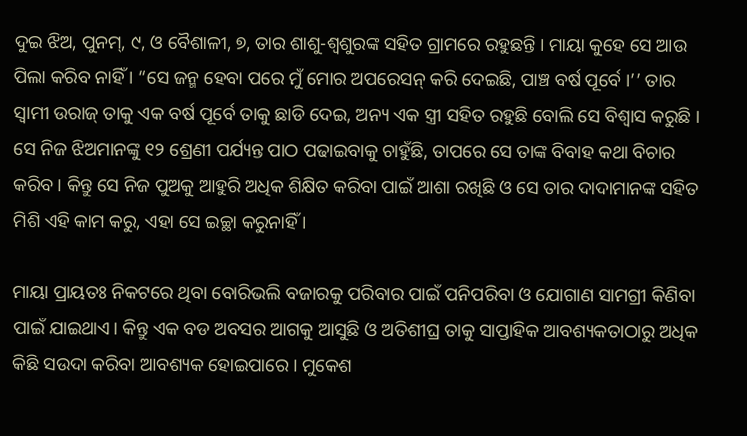ଦୁଇ ଝିଅ, ପୁନମ୍‌, ୯, ଓ ବୈଶାଳୀ, ୭, ତାର ଶାଶୁ-ଶ୍ୱଶୁରଙ୍କ ସହିତ ଗ୍ରାମରେ ରହୁଛନ୍ତି । ମାୟା କୁହେ ସେ ଆଉ ପିଲା କରିବ ନାହିଁ । “ସେ ଜନ୍ମ ହେବା ପରେ ମୁଁ ମୋର ଅପରେସନ୍‌ କରି ଦେଇଛି, ପାଞ୍ଚ ବର୍ଷ ପୂର୍ବେ ।’’ ତାର ସ୍ୱାମୀ ଉରାଜ୍‌ ତାକୁ ଏକ ବର୍ଷ ପୂର୍ବେ ତାକୁ ଛାଡି ଦେଇ, ଅନ୍ୟ ଏକ ସ୍ତ୍ରୀ ସହିତ ରହୁଛି ବୋଲି ସେ ବିଶ୍ୱାସ କରୁଛି । ସେ ନିଜ ଝିଅମାନଙ୍କୁ ୧୨ ଶ୍ରେଣୀ ପର୍ଯ୍ୟନ୍ତ ପାଠ ପଢାଇବାକୁ ଚାହୁଁଛି, ତାପରେ ସେ ତାଙ୍କ ବିବାହ କଥା ବିଚାର କରିବ । କିନ୍ତୁ ସେ ନିଜ ପୁଅକୁ ଆହୁରି ଅଧିକ ଶିକ୍ଷିତ କରିବା ପାଇଁ ଆଶା ରଖିଛି ଓ ସେ ତାର ଦାଦାମାନଙ୍କ ସହିତ ମିଶି ଏହି କାମ କରୁ, ଏହା ସେ ଇଚ୍ଛା କରୁନାହିଁ ।

ମାୟା ପ୍ରାୟତଃ ନିକଟରେ ଥିବା ବୋରିଭଲି ବଜାରକୁ ପରିବାର ପାଇଁ ପନିପରିବା ଓ ଯୋଗାଣ ସାମଗ୍ରୀ କିଣିବା ପାଇଁ ଯାଇଥାଏ। କିନ୍ତୁ ଏକ ବଡ ଅବସର ଆଗକୁ ଆସୁଛି ଓ ଅତିଶୀଘ୍ର ତାକୁ ସାପ୍ତାହିକ ଆବଶ୍ୟକତାଠାରୁ ଅଧିକ କିଛି ସଉଦା କରିବା ଆବଶ୍ୟକ ହୋଇପାରେ । ମୁକେଶ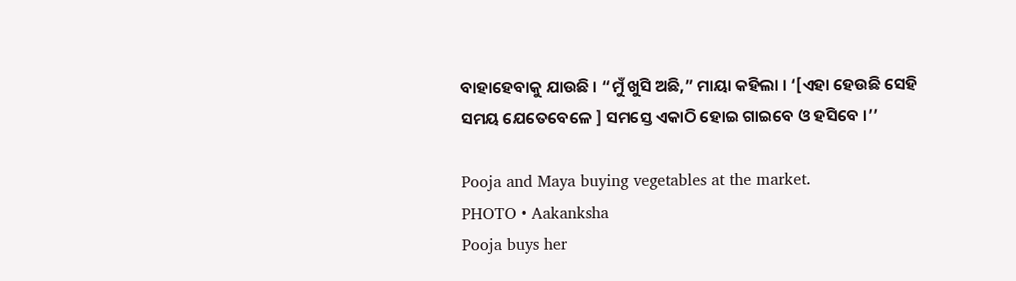ବାହାହେବାକୁ ଯାଉଛି । “ମୁଁ ଖୁସି ଅଛି,” ମାୟା କହିଲା । ‘[ଏହା ହେଉଛି ସେହି ସମୟ ଯେତେବେଳେ ] ସମସ୍ତେ ଏକାଠି ହୋଇ ଗାଇବେ ଓ ହସିବେ ।’’

Pooja and Maya buying vegetables at the market.
PHOTO • Aakanksha
Pooja buys her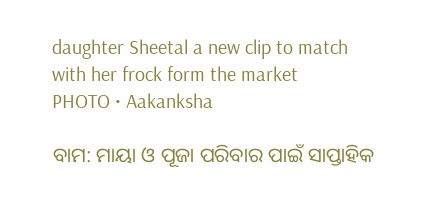daughter Sheetal a new clip to match with her frock form the market
PHOTO • Aakanksha

ବାମ: ମାୟା ଓ ପୂଜା ପରିବାର ପାଇଁ ସାପ୍ତାହିକ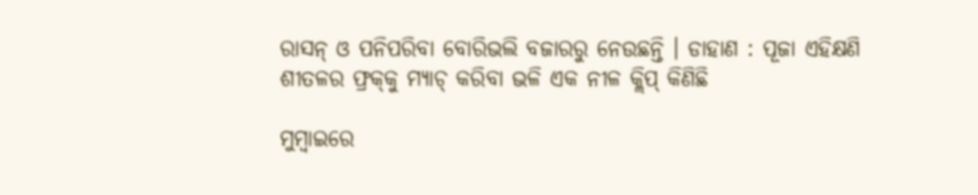ରାସନ୍‌ ଓ ପନିପରିବା ବୋରିଭଲି ବଜାରରୁ ନେଉଛନ୍ତି । ଡାହାଣ : ପୂଜା ଏହିକ୍ଷଣି ଶୀତଳର ଫ୍ରକ୍‌କୁ ମ୍ୟାଚ୍‌ କରିବା ଭଳି ଏକ ନୀଳ କ୍ଲିପ୍‌ କିଣିଛି

ମୁମ୍ବାଇରେ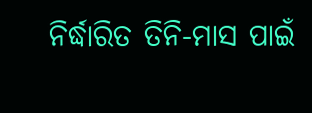ନିର୍ଦ୍ଧାରିତ ତିନି-ମାସ ପାଇଁ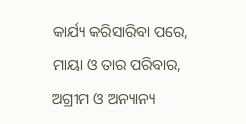କାର୍ଯ୍ୟ କରିସାରିବା ପରେ, ମାୟା ଓ ତାର ପରିବାର, ଅଗ୍ରୀମ ଓ ଅନ୍ୟାନ୍ୟ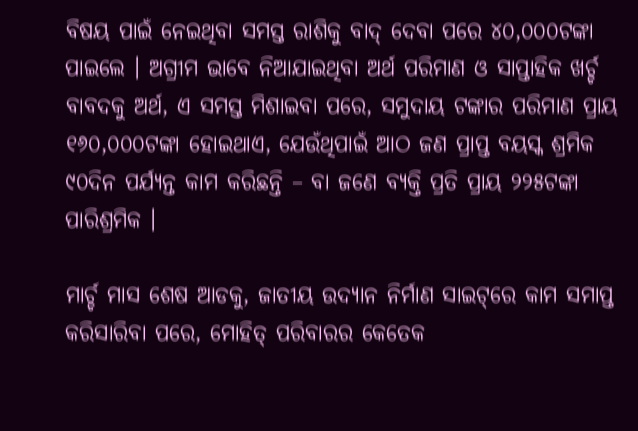ବିଷୟ ପାଇଁ ନେଇଥିବା ସମସ୍ତ ରାଶିକୁ ବାଦ୍‌ ଦେବା ପରେ ୪୦,୦୦୦ଟଙ୍କା ପାଇଲେ । ଅଗ୍ରୀମ ଭାବେ ନିଆଯାଇଥିବା ଅର୍ଥ ପରିମାଣ ଓ ସାପ୍ତାହିକ ଖର୍ଚ୍ଚ ବାବଦକୁ ଅର୍ଥ, ଏ ସମସ୍ତ ମିଶାଇବା ପରେ, ସମୁଦାୟ ଟଙ୍କାର ପରିମାଣ ପ୍ରାୟ ୧୬୦,୦୦୦ଟଙ୍କା ହୋଇଥାଏ, ଯେଉଁଥିପାଇଁ ଆଠ ଜଣ ପ୍ରାପ୍ତ ବୟସ୍କ ଶ୍ରମିକ ୯୦ଦିନ ପର୍ଯ୍ୟନ୍ତ କାମ କରିଛନ୍ତି – ବା ଜଣେ ବ୍ୟକ୍ତି ପ୍ରତି ପ୍ରାୟ ୨୨୫ଟଙ୍କା ପାରିଶ୍ରମିକ ।

ମାର୍ଚ୍ଚ ମାସ ଶେଷ ଆଡକୁ, ଜାତୀୟ ଉଦ୍ୟାନ ନିର୍ମାଣ ସାଇଟ୍‌ରେ କାମ ସମାପ୍ତ କରିସାରିବା ପରେ, ମୋହିତ୍‌ ପରିବାରର କେତେକ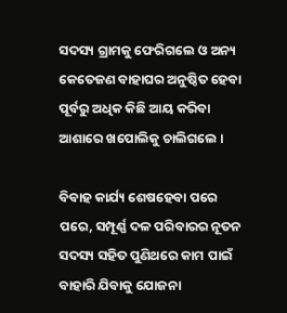ସଦସ୍ୟ ଗ୍ରାମକୁ ଫେରିଗଲେ ଓ ଅନ୍ୟ କେତେଜଣ ବାହାଘର ଅନୁଷ୍ଠିତ ହେବା ପୂର୍ବରୁ ଅଧିକ କିଛି ଆୟ କରିବା ଆଶାରେ ଖପୋଲିକୁ ଚାଲିଗଲେ ।

ବିବାହ କାର୍ଯ୍ୟ ଶେଷହେବା ପରେ ପରେ, ସମ୍ପୂର୍ଣ୍ଣ ଦଳ ପରିବାରର ନୂତନ ସଦସ୍ୟ ସହିତ ପୁଣିଥରେ କାମ ପାଇଁ ବାହାରି ଯିବାକୁ ଯୋଜନା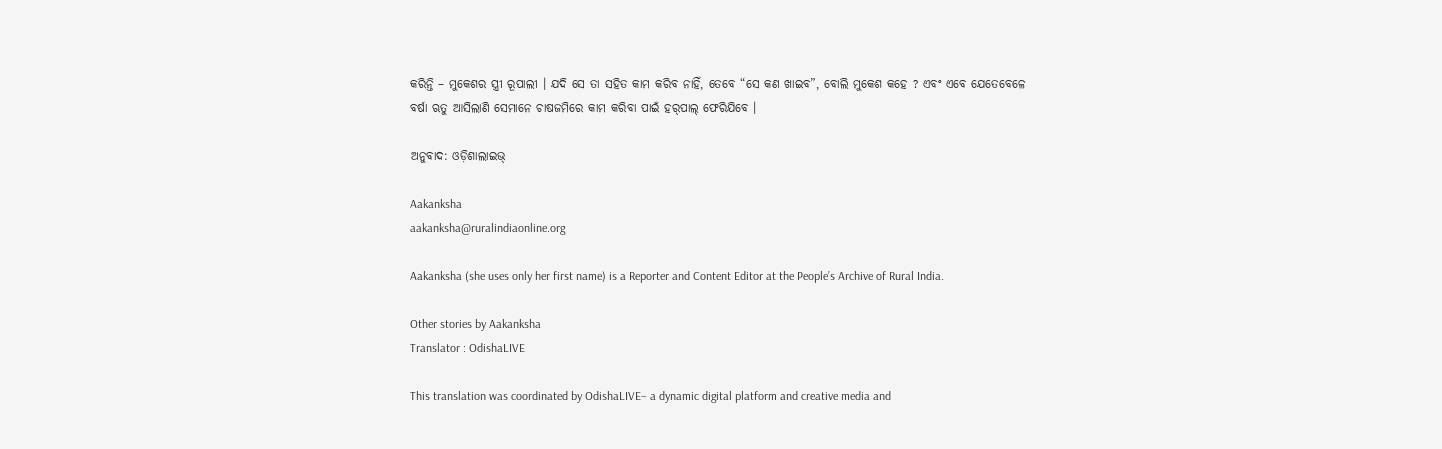କରିନ୍ତି – ମୁକେଶର ସ୍ତ୍ରୀ ରୂପାଲୀ । ଯଦି ସେ ତା ସହିତ କାମ କରିବ ନାହିଁ, ତେବେ “ସେ କଣ ଖାଇବ”, ବୋଲି ମୁକେଶ କହେ ? ଏବଂ ଏବେ ଯେତେବେଳେ ବର୍ଷା ଋତୁ ଆସିଲାଣି ସେମାନେ ଚାଷଜମିରେ କାମ କରିବା ପାଇଁ ହର୍‌ପାଲ୍‌ ଫେରିଯିବେ ।

ଅନୁବାଦ: ଓଡ଼ିଶାଲାଇଭ୍‍

Aakanksha
aakanksha@ruralindiaonline.org

Aakanksha (she uses only her first name) is a Reporter and Content Editor at the People’s Archive of Rural India.

Other stories by Aakanksha
Translator : OdishaLIVE

This translation was coordinated by OdishaLIVE– a dynamic digital platform and creative media and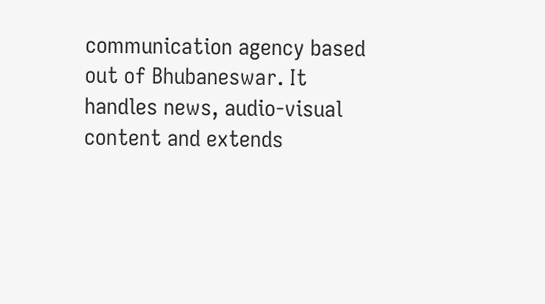communication agency based out of Bhubaneswar. It handles news, audio-visual content and extends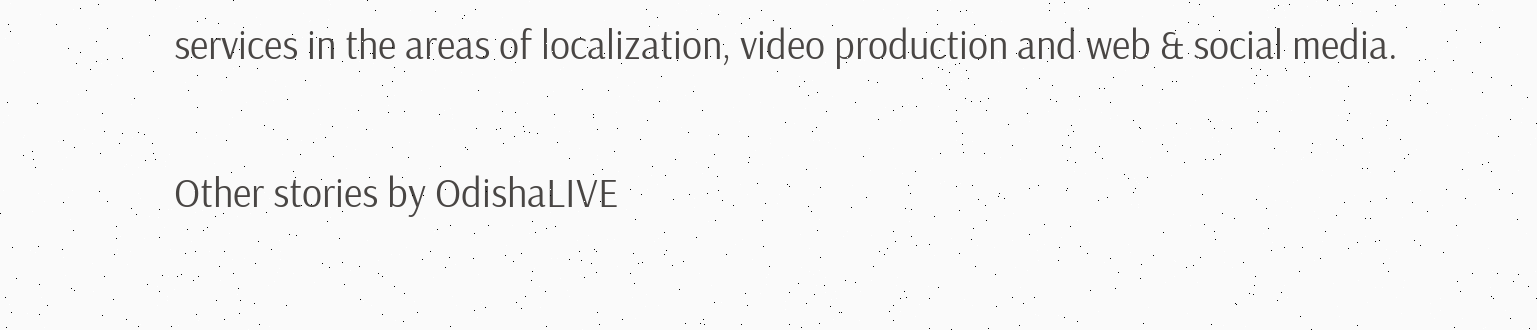services in the areas of localization, video production and web & social media.

Other stories by OdishaLIVE